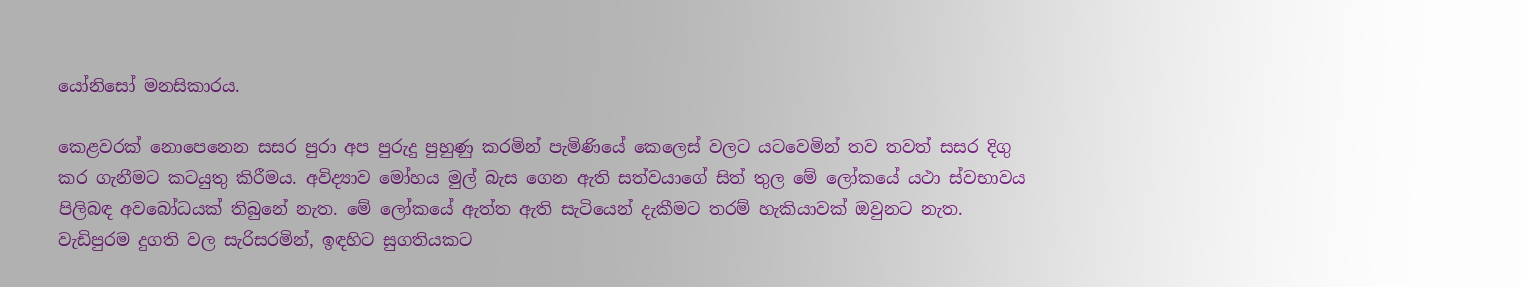යෝනිසෝ මනසිකාරය.

කෙළවරක් නොපෙනෙන සසර පුරා අප පුරුදු පුහුණු කරමින් පැමිණියේ කෙලෙස් වලට යටවෙමින් තව තවත් සසර දිගු කර ගැනීමට කටයුතු කිරීමය. අවිද්‍යාව මෝහය මුල් බැස ගෙන ඇති සත්වයාගේ සිත් තුල මේ ලෝකයේ යථා ස්වභාවය පිලිබඳ අවබෝධයක් තිබුනේ නැත. මේ ලෝකයේ ඇත්ත ඇති සැටියෙන් දැකීමට තරම් හැකියාවක් ඔවුනට නැත. වැඩිපුරම දුගති වල සැරිසරමින්, ඉඳහිට සුගතියකට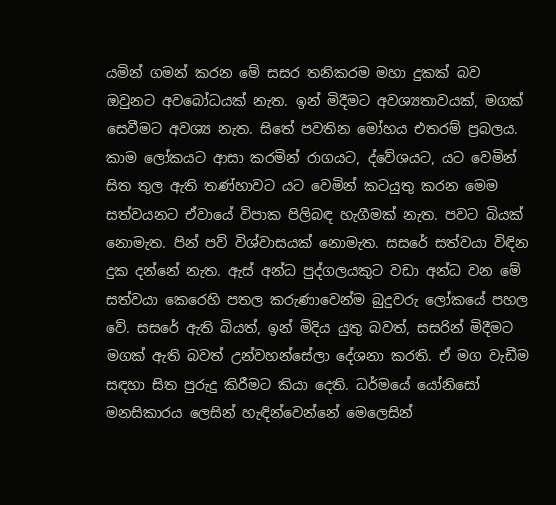යමින් ගමන් කරන මේ සසර තනිකරම මහා දුකක් බව ඔවුනට අවබෝධයක් නැත. ඉන් මිදීමට අවශ්‍යතාවයක්, මගක් සෙවීමට අවශ්‍ය නැත. සිතේ පවතින මෝහය එතරම් ප්‍රබලය. කාම ලෝකයට ආසා කරමින් රාගයට, ද්වේශයට, යට වෙමින් සිත තුල ඇති තණ්හාවට යට වෙමින් කටයුතු කරන මෙම සත්වයනට ඒවායේ විපාක පිලිබඳ හැගීමක් නැත. පවට බියක් නොමැත. පින් පව් විශ්වාසයක් නොමැත. සසරේ සත්වයා විඳින දුක දන්නේ නැත. ඇස් අන්ධ පුද්ගලයකුට වඩා අන්ධ වන මේ සත්වයා කෙරෙහි පතල කරුණාවෙන්ම බුදුවරු ලෝකයේ පහල වේ. සසරේ ඇති බියත්, ඉන් මිදිය යුතු බවත්, සසරින් මිදීමට මගක් ඇති බවත් උන්වහන්සේලා දේශනා කරති. ඒ මග වැඩීම සඳහා සිත පුරුදු කිරීමට කියා දෙති. ධර්මයේ යෝනිසෝ මනසිකාරය ලෙසින් හැඳින්වෙන්නේ මෙලෙසින්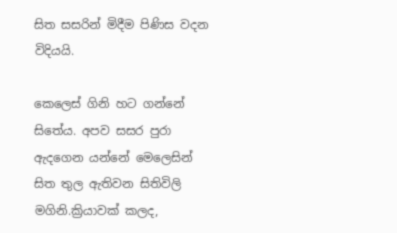සිත සසරින් මිදීම පිණිස වදන විදියයි.

කෙලෙස් ගිනි හට ගන්නේ සිතේය. අපව සසර පුරා ඇදගෙන යන්නේ මෙලෙසින් සිත තුල ඇතිවන සිතිවිලි මගිනි.ක්‍රියාවක් කලද,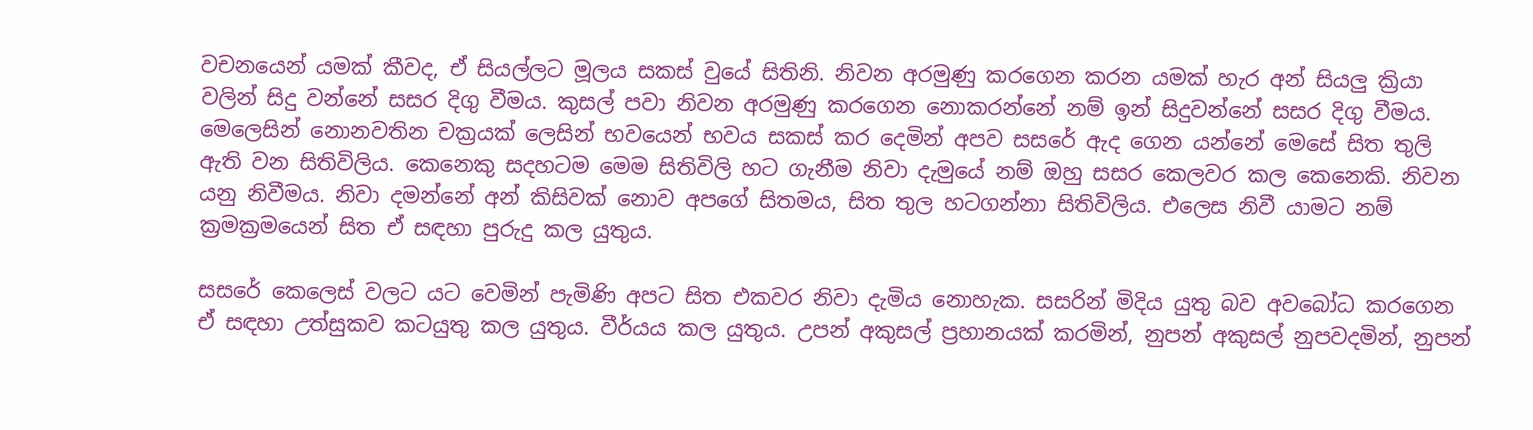වචනයෙන් යමක් කීවද, ඒ සියල්ලට මූලය සකස් වුයේ සිතිනි. නිවන අරමුණු කරගෙන කරන යමක් හැර අන් සියලු ක්‍රියා වලින් සිදු වන්නේ සසර දිගු වීමය. කුසල් පවා නිවන අරමුණු කරගෙන නොකරන්නේ නම් ඉන් සිදුවන්නේ සසර දිගු වීමය. මෙලෙසින් නොනවතින චක්‍රයක් ලෙසින් භවයෙන් භවය සකස් කර දෙමින් අපව සසරේ ඇද ගෙන යන්නේ මෙසේ සිත තුලි ඇති වන සිතිවිලිය. කෙනෙකු සදහටම මෙම සිතිවිලි හට ගැනීම නිවා දැමුයේ නම් ඔහු සසර කෙලවර කල කෙනෙකි. නිවන යනු නිවීමය. නිවා දමන්නේ අන් කිසිවක් නොව අපගේ සිතමය, සිත තුල හටගන්නා සිතිවිලිය. එලෙස නිවී යාමට නම් ක්‍රමක්‍රමයෙන් සිත ඒ සඳහා පුරුදු කල යුතුය.

සසරේ කෙලෙස් වලට යට වෙමින් පැමිණි අපට සිත එකවර නිවා දැමිය නොහැක. සසරින් මිදිය යුතු බව අවබෝධ කරගෙන ඒ සඳහා උත්සුකව කටයුතු කල යුතුය. වීර්යය කල යුතුය. උපන් අකුසල් ප්‍රහානයක් කරමින්, නුපන් අකුසල් නුපවදමින්, නුපන්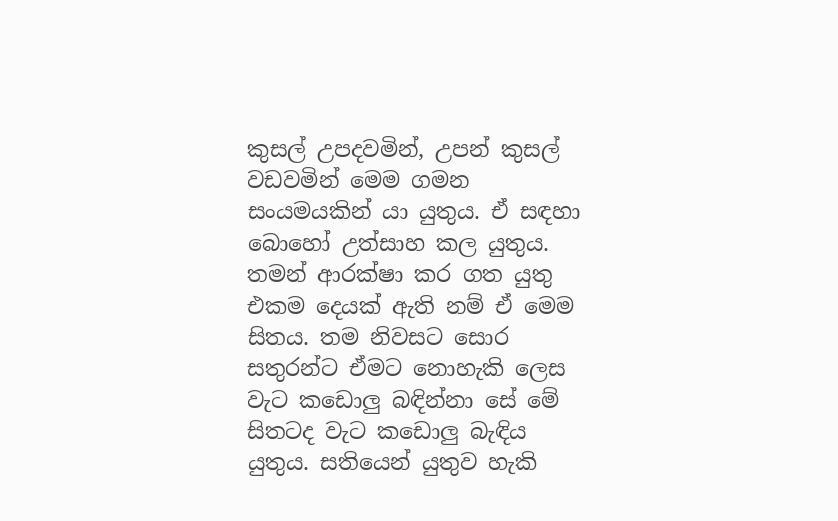කුසල් උපදවමින්, උපන් කුසල් වඩවමින් මෙම ගමන සංයමයකින් යා යුතුය. ඒ සඳහා බොහෝ උත්සාහ කල යුතුය. තමන් ආරක්ෂා කර ගත යුතු එකම දෙයක් ඇති නම් ඒ මෙම සිතය. තම නිවසට සොර සතුරන්ට ඒමට නොහැකි ලෙස වැට කඩොලු බඳින්නා සේ මේ සිතටද වැට කඩොලු බැඳිය යුතුය. සතියෙන් යුතුව හැකි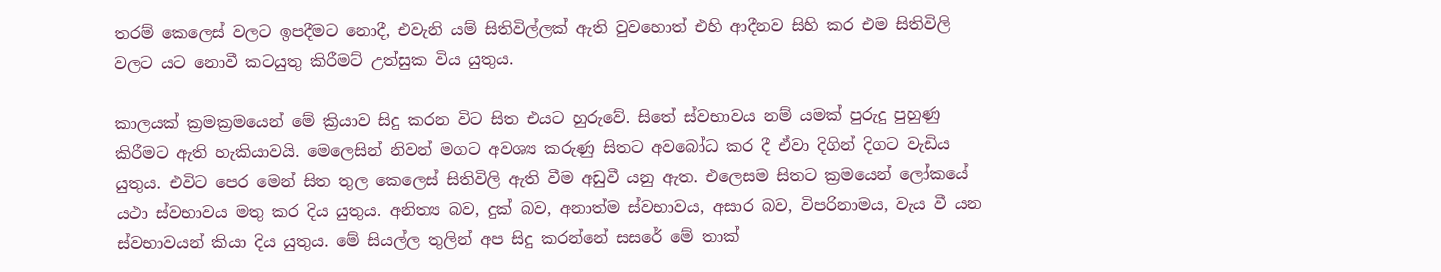තරම් කෙලෙස් වලට ඉපදීමට නොදී, එවැනි යම් සිතිවිල්ලක් ඇති වුවහොත් එහි ආදීනව සිහි කර එම සිතිවිලි වලට යට නොවී කටයුතු කිරීමට් උත්සුක විය යුතුය.

කාලයක් ක්‍රමක්‍රමයෙන් මේ ක්‍රියාව සිදු කරන විට සිත එයට හුරුවේ. සිතේ ස්වභාවය නම් යමක් පුරුදු පුහුණු කිරීමට ඇති හැකියාවයි. මෙලෙසින් නිවන් මගට අවශ්‍ය කරුණු සිතට අවබෝධ කර දී ඒවා දිගින් දිගට වැඩිය යුතුය. එවිට පෙර මෙන් සිත තුල කෙලෙස් සිතිවිලි ඇති වීම අඩුවී යනු ඇත. එලෙසම සිතට ක්‍රමයෙන් ලෝකයේ යථා ස්වභාවය මතු කර දිය යුතුය. අනිත්‍ය බව, දුක් බව, අනාත්ම ස්වභාවය, අසාර බව, විපරිනාමය, වැය වී යන ස්වභාවයන් කියා දිය යුතුය. මේ සියල්ල තුලින් අප සිදු කරන්නේ සසරේ මේ තාක්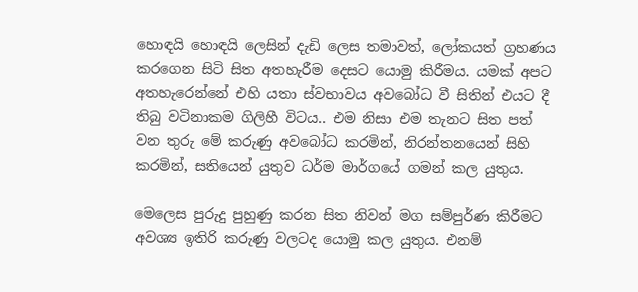හොඳයි හොඳයි ලෙසින් දැඩි ලෙස තමාවත්, ලෝකයත් ග්‍රහණය කරගෙන සිටි සිත අතහැරීම දෙසට යොමු කිරීමය. යමක් අපට අතහැරෙන්නේ එහි යතා ස්වභාවය අවබෝධ වී සිතින් එයට දී තිබු වටිනාකම ගිලිහී විටය.. එම නිසා එම තැනට සිත පත් වන තුරු මේ කරුණු අවබෝධ කරමින්, නිරන්තනයෙන් සිහි කරමින්, සතියෙන් යුතුව ධර්ම මාර්ගයේ ගමන් කල යුතුය.

මෙලෙස පුරුදු පුහුණු කරන සිත නිවන් මග සම්පුර්ණ කිරීමට අවශ්‍ය ඉතිරි කරුණු වලටද යොමු කල යුතුය. එනම්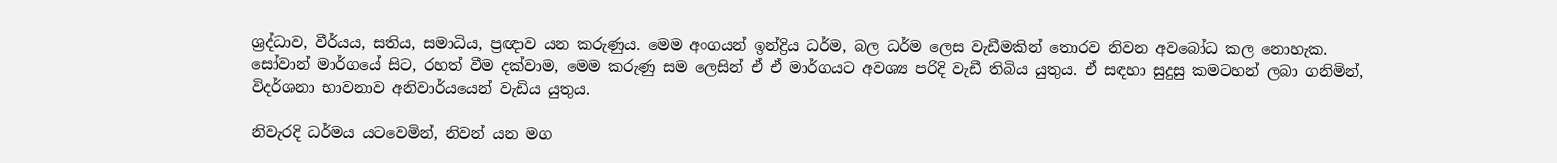ශ්‍රද්ධාව, වීර්යය, සතිය, සමාධිය, ප්‍රඥාව යන කරුණුය. මෙම අංගයන් ඉන්ද්‍රිය ධර්ම, බල ධර්ම ලෙස වැඩීමකින් තොරව නිවන අවබෝධ කල නොහැක. සෝවාන් මාර්ගයේ සිට, රහත් වීම දක්වාම, මෙම කරුණු සම ලෙසින් ඒ ඒ මාර්ගයට අවශ්‍ය පරිදි වැඩී තිබිය යුතුය. ඒ සඳහා සුදුසු කමටහන් ලබා ගනිමින්, විදර්ශනා භාවනාව අනිවාර්යයෙන් වැඩිය යුතුය.

නිවැරදි ධර්මය යටවෙමින්, නිවන් යන මග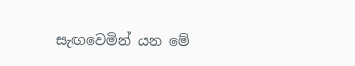සැඟවෙමින් යන මේ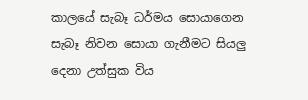කාලයේ සැබෑ ධර්මය සොයාගෙන සැබෑ නිවන සොයා ගැනීමට සියලු දෙනා උත්සුක විය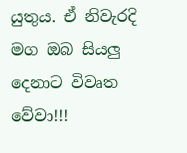යුතුය. ඒ නිවැරදි මග ඔබ සියලු දෙනාට විවෘත වේවා!!!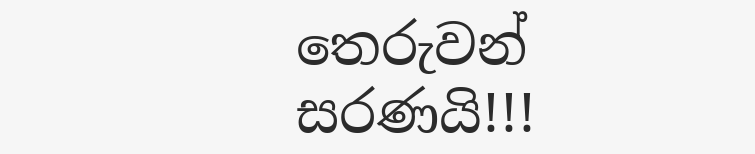තෙරුවන් සරණයි!!!